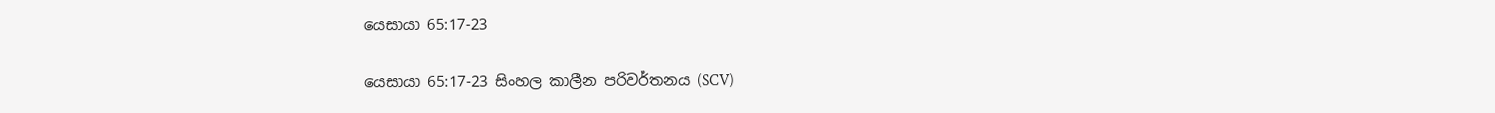යෙසායා 65:17-23

යෙසායා 65:17-23 සිංහල කාලීන පරිවර්තනය (SCV)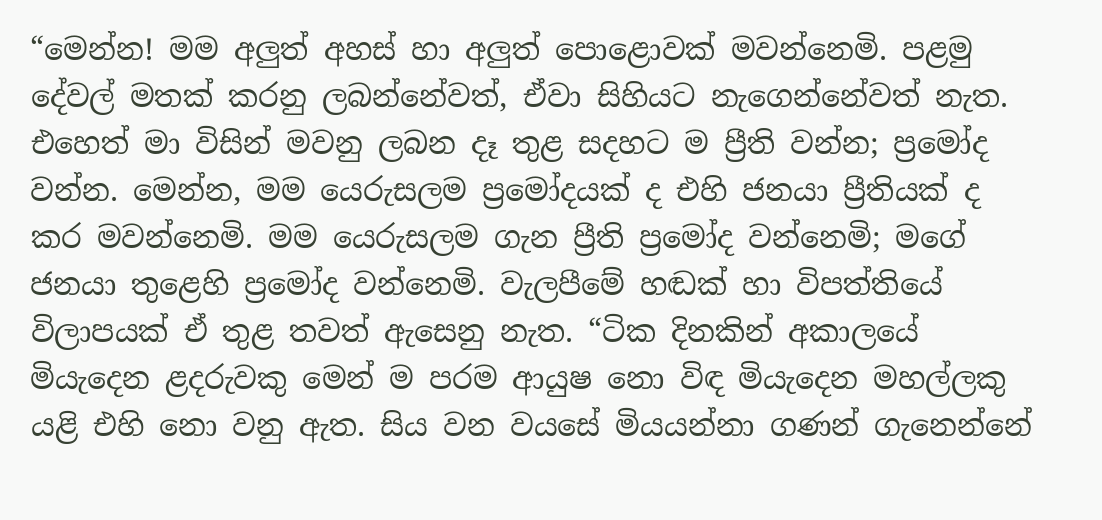“මෙන්න! මම අලුත් අහස් හා අලුත් පොළොවක් මවන්නෙමි. පළමු දේවල් මතක් කරනු ලබන්නේවත්, ඒවා සිහියට නැගෙන්නේවත් නැත. එහෙත් මා විසින් මවනු ලබන දෑ තුළ සදහට ම ප්‍රීති වන්න; ප්‍රමෝද වන්න. මෙන්න, මම යෙරුසලම ප්‍රමෝදයක් ද එහි ජනයා ප්‍රීතියක් ද කර මවන්නෙමි. මම යෙරුසලම ගැන ප්‍රීති ප්‍රමෝද වන්නෙමි; මගේ ජනයා තුළෙහි ප්‍රමෝද වන්නෙමි. වැලපීමේ හඬක් හා විපත්තියේ විලාපයක් ඒ තුළ තවත් ඇසෙනු නැත. “ටික දිනකින් අකාලයේ මියැදෙන ළදරුවකු මෙන් ම පරම ආයුෂ නො විඳ මියැදෙන මහල්ලකු යළි එහි නො වනු ඇත. සිය වන වයසේ මියයන්නා ගණන් ගැනෙන්නේ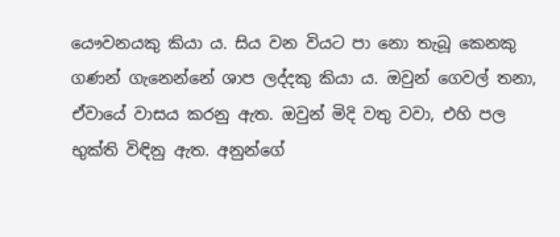යෞවනයකු කියා ය. සිය වන වියට පා නො තැබූ කෙනකු ගණන් ගැනෙන්නේ ශාප ලද්දකු කියා ය. ඔවුන් ගෙවල් තනා, ඒවායේ වාසය කරනු ඇත. ඔවුන් මිදි වතු වවා, එහි පල භුක්ති විඳිනු ඇත. අනුන්ගේ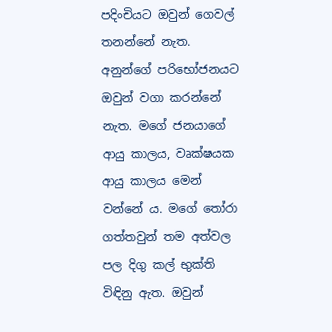පදිංචියට ඔවුන් ගෙවල් තනන්නේ නැත. අනුන්ගේ පරිභෝජනයට ඔවුන් වගා කරන්නේ නැත. මගේ ජනයාගේ ආයු කාලය, වෘක්ෂයක ආයු කාලය මෙන් වන්නේ ය. මගේ තෝරා ගත්තවුන් තම අත්වල පල දිගු කල් භුක්ති විඳිනු ඇත. ඔවුන්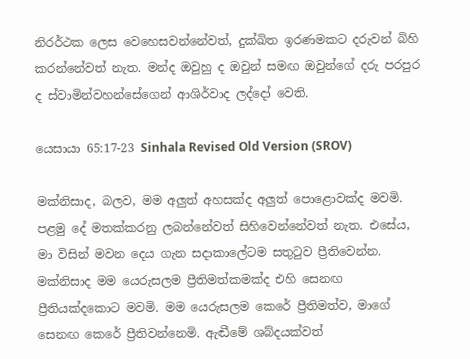නිරර්ථක ලෙස වෙහෙසවන්නේවත්, දුක්ඛිත ඉරණමකට දරුවන් බිහි කරන්නේවත් නැත. මන්ද ඔවුහු ද ඔවුන් සමඟ ඔවුන්ගේ දරු පරපුර ද ස්වාමින්වහන්සේගෙන් ආශිර්වාද ලද්දෝ වෙති.

යෙසායා 65:17-23 Sinhala Revised Old Version (SROV)

මක්නිසාද, බලව, මම අලුත් අහසක්ද අලුත් පොළොවක්ද මවමි. පළමු දේ මතක්කරනු ලබන්නේවත් සිහිවෙන්නේවත් නැත. එසේය, මා විසින් මවන දෙය ගැන සදාකාලේටම සතුටුව ප්‍රීතිවෙන්න. මක්නිසාද මම යෙරුසලම ප්‍රීතිමත්කමක්ද එහි සෙනඟ ප්‍රීතියක්දකොට මවමි. මම යෙරුසලම කෙරේ ප්‍රීතිමත්ව, මාගේ සෙනඟ කෙරේ ප්‍රීතිවන්නෙමි. ඇඬීමේ ශබ්දයක්වත්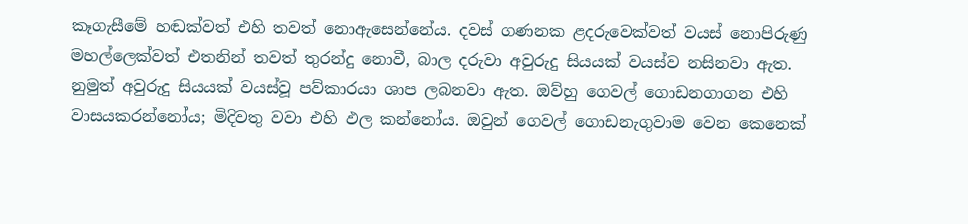කෑගැසීමේ හඬක්වත් එහි තවත් නොඇසෙන්නේය. දවස් ගණනක ළදරුවෙක්වත් වයස් නොපිරුණු මහල්ලෙක්වත් එතනින් තවත් තුරන්දු නොවී, බාල දරුවා අවුරුදු සියයක් වයස්ව නසිනවා ඇත. නුමුත් අවුරුදු සියයක් වයස්වූ පව්කාරයා ශාප ලබනවා ඇත. ඔව්හු ගෙවල් ගොඩනගාගන එහි වාසයකරන්නෝය; මිදිවතු වවා එහි ඵල කන්නෝය. ඔවුන් ගෙවල් ගොඩනැගුවාම වෙන කෙනෙක්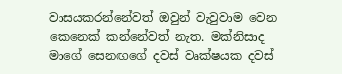වාසයකරන්නේවත් ඔවුන් වැවුවාම වෙන කෙනෙක් කන්නේවත් නැත. මක්නිසාද මාගේ සෙනඟගේ දවස් වෘක්ෂයක දවස්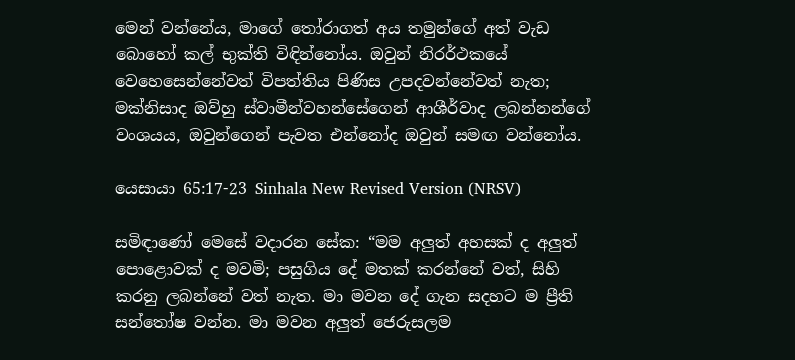මෙන් වන්නේය, මාගේ තෝරාගත් අය තමුන්ගේ අත් වැඩ බොහෝ කල් භුක්ති විඳින්නෝය. ඔවුන් නිරර්ථකයේ වෙහෙසෙන්නේවත් විපත්තිය පිණිස උපදවන්නේවත් නැත; මක්නිසාද ඔව්හු ස්වාමීන්වහන්සේගෙන් ආශීර්වාද ලබන්නන්ගේ වංශයය, ඔවුන්ගෙන් පැවත එන්නෝද ඔවුන් සමඟ වන්නෝය.

යෙසායා 65:17-23 Sinhala New Revised Version (NRSV)

සමිඳාණෝ මෙසේ වදාරන සේක: “මම අලුත් අහසක් ද අලුත් පොළොවක් ද මවමි; පසුගිය දේ මතක් කරන්නේ වත්, සිහි කරනු ලබන්නේ වත් නැත. මා මවන දේ ගැන සදහට ම ප්‍රීති සන්තෝෂ වන්න. මා මවන අලුත් ජෙරුසලම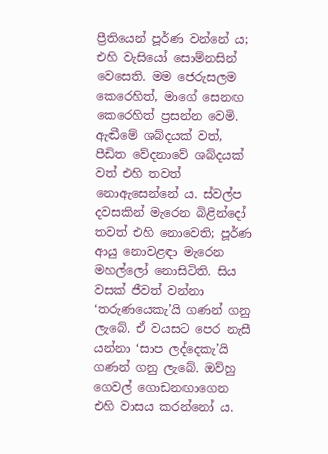ප්‍රීතියෙන් පූර්ණ වන්නේ ය; එහි වැසියෝ සොම්නසින් වෙසෙති. මම ජෙරුසලම කෙරෙහිත්, මාගේ සෙනඟ කෙරෙහිත් ප්‍රසන්න වෙමි. ඇඬීමේ ශබ්දයක් වත්, පීඩිත වේදනාවේ ශබ්දයක් වත් එහි තවත් නොඇසෙන්නේ ය. ස්වල්ප දවසකින් මැරෙන බිළින්දෝ තවත් එහි නොවෙති; පූර්ණ ආයු නොවළඳා මැරෙන මහල්ලෝ නොසිටිති. සිය වසක් ජීවත් වන්නා ‘තරුණයෙකැ’යි ගණන් ගනු ලැබේ. ඒ වයසට පෙර නැසී යන්නා ‘සාප ලද්දෙකැ’යි ගණන් ගනු ලැබේ. ඔව්හු ගෙවල් ගොඩනඟාගෙන එහි වාසය කරන්නෝ ය.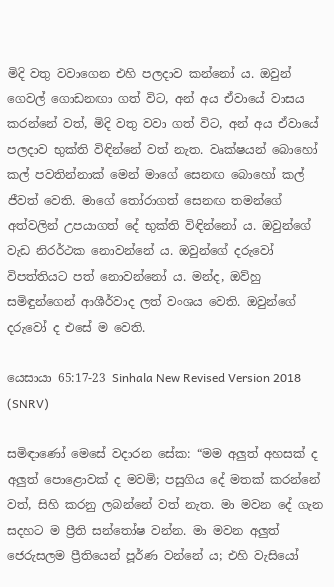මිදි වතු වවාගෙන එහි පලදාව කන්නෝ ය. ඔවුන් ගෙවල් ගොඩනඟා ගත් විට, අන් අය ඒවායේ වාසය කරන්නේ වත්, මිදි වතු වවා ගත් විට, අන් අය ඒවායේ පලදාව භුක්ති විඳින්නේ වත් නැත. වෘක්ෂයන් බොහෝ කල් පවතින්නාක් මෙන් මාගේ සෙනඟ බොහෝ කල් ජීවත් වෙති. මාගේ තෝරාගත් සෙනඟ තමන්ගේ අත්වලින් උපයාගත් දේ භුක්ති විඳින්නෝ ය. ඔවුන්ගේ වැඩ නිරර්ථක නොවන්නේ ය. ඔවුන්ගේ දරුවෝ විපත්තියට පත් නොවන්නෝ ය. මන්ද, ඔව්හු සමිඳුන්ගෙන් ආශීර්වාද ලත් වංශය වෙති. ඔවුන්ගේ දරුවෝ ද එසේ ම වෙති.

යෙසායා 65:17-23 Sinhala New Revised Version 2018 (SNRV)

සමිඳාණෝ මෙසේ වදාරන සේක: “මම අලුත් අහසක් ද අලුත් පොළොවක් ද මවමි; පසුගිය දේ මතක් කරන්නේ වත්, සිහි කරනු ලබන්නේ වත් නැත. මා මවන දේ ගැන සදහට ම ප්‍රීති සන්තෝෂ වන්න. මා මවන අලුත් ජෙරුසලම ප්‍රීතියෙන් පූර්ණ වන්නේ ය; එහි වැසියෝ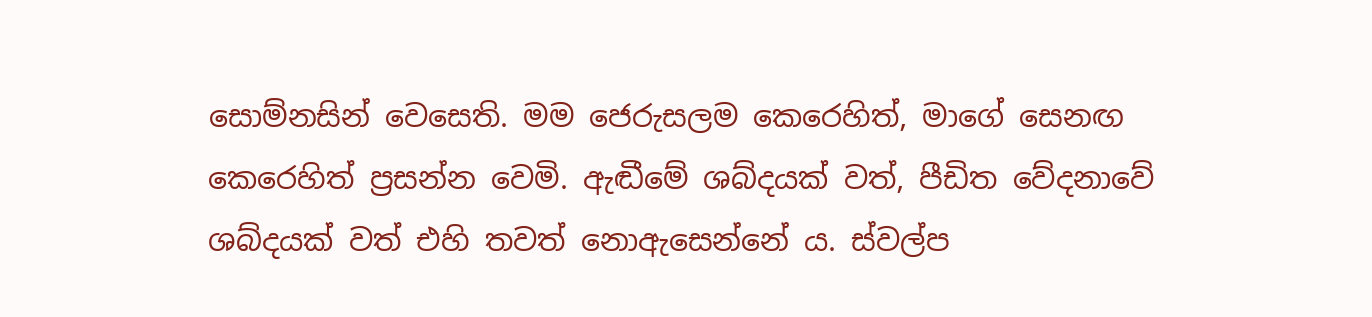සොම්නසින් වෙසෙති. මම ජෙරුසලම කෙරෙහිත්, මාගේ සෙනඟ කෙරෙහිත් ප්‍රසන්න වෙමි. ඇඬීමේ ශබ්දයක් වත්, පීඩිත වේදනාවේ ශබ්දයක් වත් එහි තවත් නොඇසෙන්නේ ය. ස්වල්ප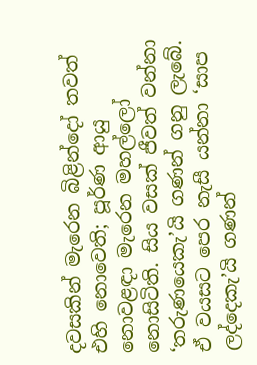දවසකින් මැරෙන බිළින්දෝ තවත් එහි නොවෙති; පූර්ණ ආයු නොවළඳා මැරෙන මහල්ලෝ නොසිටිති. සිය වසක් ජීවත් වන්නා ‘තරුණයෙකැ’යි ගණන් ගනු ලැබේ. ඒ වයසට පෙර නැසී යන්නා ‘සාප ලද්දෙකැ’යි ගණන්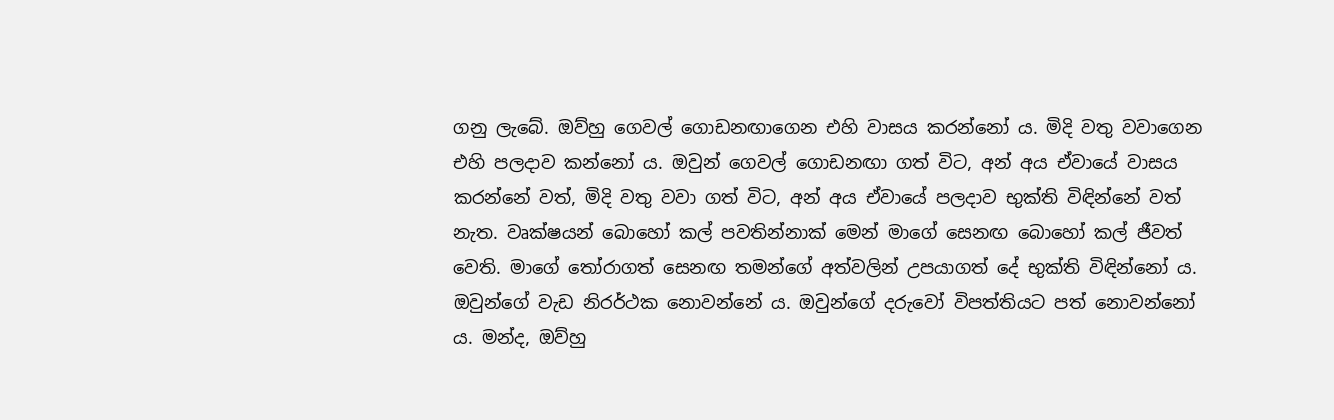ගනු ලැබේ. ඔව්හු ගෙවල් ගොඩනඟාගෙන එහි වාසය කරන්නෝ ය. මිදි වතු වවාගෙන එහි පලදාව කන්නෝ ය. ඔවුන් ගෙවල් ගොඩනඟා ගත් විට, අන් අය ඒවායේ වාසය කරන්නේ වත්, මිදි වතු වවා ගත් විට, අන් අය ඒවායේ පලදාව භුක්ති විඳින්නේ වත් නැත. වෘක්ෂයන් බොහෝ කල් පවතින්නාක් මෙන් මාගේ සෙනඟ බොහෝ කල් ජීවත් වෙති. මාගේ තෝරාගත් සෙනඟ තමන්ගේ අත්වලින් උපයාගත් දේ භුක්ති විඳින්නෝ ය. ඔවුන්ගේ වැඩ නිරර්ථක නොවන්නේ ය. ඔවුන්ගේ දරුවෝ විපත්තියට පත් නොවන්නෝ ය. මන්ද, ඔව්හු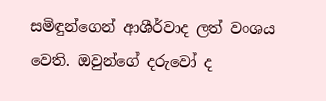සමිඳුන්ගෙන් ආශීර්වාද ලත් වංශය වෙති. ඔවුන්ගේ දරුවෝ ද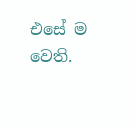එසේ ම වෙති.